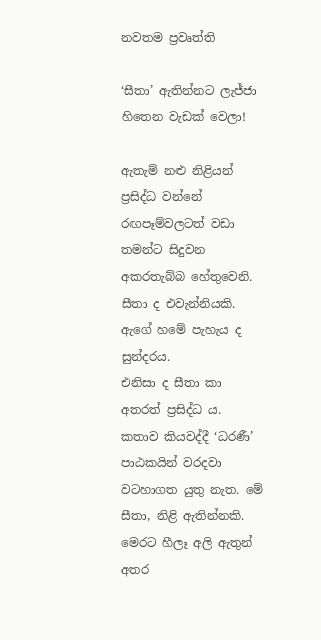නවතම ප්‍රවෘත්ති

‘සීතා’ ඇතින්නට ලැජ්ජා හිතෙන වැඩක් වෙලා!

ඇතැම් නළු නිළියන් ප්‍රසිද්ධ වන්නේ රඟපෑම්වලටත් වඩා තමන්ට සිදුවන
අකරතැබ්බ හේතුවෙනි. සීතා ද එවැන්නියකි. ඇගේ හමේ පැහැය ද සුන්දරය.
එනිසා ද සීතා කා අතරත් ප්‍රසිද්ධ ය. කතාව කියවද්දී ‘ධරණී’ පාඨකයින් වරදවා
වටහාගත යුතු නැත. මේ සීතා, නිළි ඇතින්නකි. මෙරට හීලෑ අලි ඇතුන් අතර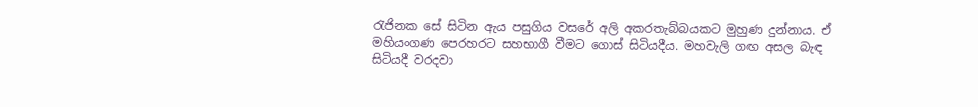රැජිනක සේ සිටින ඇය පසුගිය වසරේ අලි අකරතැබ්බයකට මුහුණ දුන්නාය. ඒ
මහියංගණ පෙරහරට සහභාගී වීමට ගොස් සිටියදීය. මහවැලි ගඟ අසල බැඳ
සිටියදී වරදවා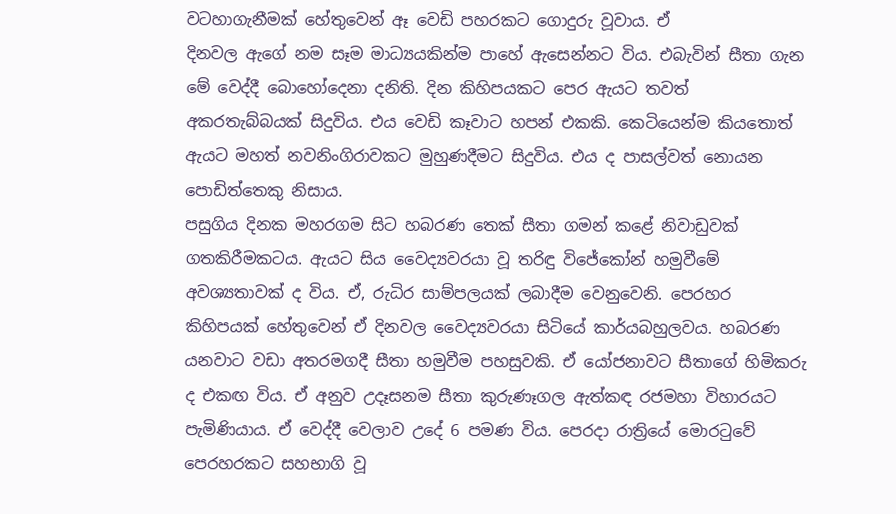වටහාගැනීමක් හේතුවෙන් ඈ වෙඩි පහරකට ගොදුරු වූවාය. ඒ
දිනවල ඇගේ නම සෑම මාධ්‍යයකින්ම පාහේ ඇසෙන්නට විය. එබැවින් සීතා ගැන
මේ වෙද්දී බොහෝදෙනා දනිති. දින කිහිපයකට පෙර ඇයට තවත්
අකරතැබ්බයක් සිදුවිය. එය වෙඩි කෑවාට හපන් එකකි. කෙටියෙන්ම කියතොත්
ඇයට මහත් නවනිංගිරාවකට මුහුණදීමට සිදුවිය. එය ද පාසල්වත් නොයන
පොඩිත්තෙකු නිසාය.
පසුගිය දිනක මහරගම සිට හබරණ තෙක් සීතා ගමන් කළේ නිවාඩුවක්
ගතකිරීමකටය. ඇයට සිය වෛද්‍යවරයා වූ තරිඳු විජේකෝන් හමුවීමේ
අවශ්‍යතාවක් ද විය. ඒ, රුධිර සාම්පලයක් ලබාදීම වෙනුවෙනි. පෙරහර
කිහිපයක් හේතුවෙන් ඒ දිනවල වෛද්‍යවරයා සිටියේ කාර්යබහුලවය. හබරණ
යනවාට වඩා අතරමගදී සීතා හමුවීම පහසුවකි. ඒ යෝජනාවට සීතාගේ හිමිකරු
ද එකඟ විය. ඒ අනුව උදෑසනම සීතා කුරුණෑගල ඇත්කඳ රජමහා විහාරයට
පැමිණියාය. ඒ වෙද්දී වෙලාව උදේ 6 පමණ විය. පෙරදා රාත්‍රියේ මොරටුවේ
පෙරහරකට සහභාගි වූ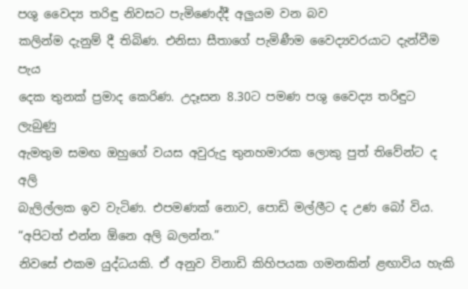පශු වෛද්‍ය තරිඳු නිවසට පැමිණෙද්දී අලුයම වන බව
කලින්ම දැනුම් දී තිබිණ. එනිසා සීතාගේ පැමිණීම වෛද්‍යවරයාට දැන්වීම පැය
දෙක තුනක් ප්‍රමාද කෙරිණ. උදෑසන 8.30ට පමණ පශු වෛද්‍ය තරිඳුට ලැබුණු
ඇමතුම සමඟ ඔහුගේ වයස අවුරුදු තුනහමාරක ලොකු පුත් තිවේන්ට ද අලි
බැලිල්ලක ඉව වැටිණ. එපමණක් නොව, පොඩි මල්ලීට ද උණ බෝ විය.
“අපිටත් එන්න ඕනෙ අලි බලන්න.”
නිවසේ එකම යුද්ධයකි. ඒ අනුව විනාඩි කිහිපයක ගමනකින් ළඟාවිය හැකි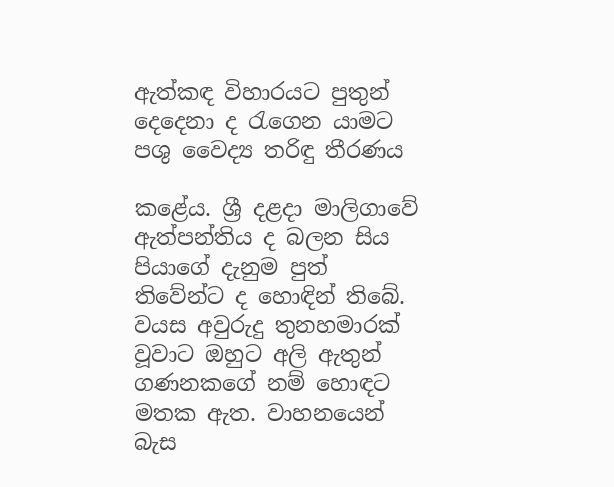ඇත්කඳ විහාරයට පුතුන් දෙදෙනා ද රැගෙන යාමට පශු වෛද්‍ය තරිඳු තීරණය

කළේය. ශ්‍රී දළදා මාලිගාවේ ඇත්පන්තිය ද බලන සිය පියාගේ දැනුම පුත්
තිවේන්ට ද හොඳින් තිබේ. වයස අවුරුදු තුනහමාරක් වූවාට ඔහුට අලි ඇතුන්
ගණනකගේ නම් හොඳට මතක ඇත. වාහනයෙන් බැස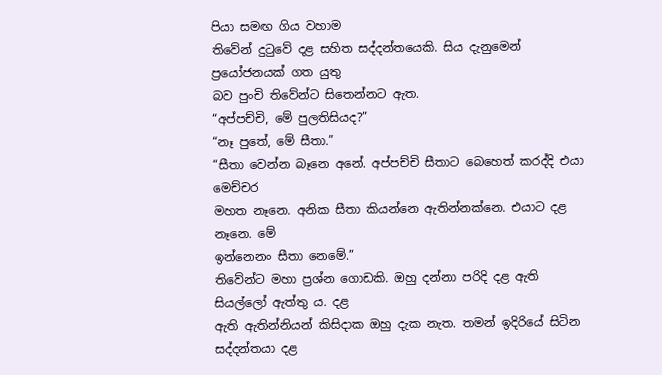පියා සමඟ ගිය වහාම
තිවේන් දුටුවේ දළ සහිත සද්දන්තයෙකි. සිය දැනුමෙන් ප්‍රයෝජනයක් ගත යුතු
බව පුංචි තිවේන්ට සිතෙන්නට ඇත.
“අප්පච්චි, මේ පුලතිසියද?”
“නෑ පුතේ, මේ සීතා.”
“සීතා වෙන්න බෑනෙ අනේ. අප්පච්චි සීතාට බෙහෙත් කරද්දි එයා මෙච්චර
මහත නෑනෙ. අනික සීතා කියන්නෙ ඇතින්නක්නෙ. එයාට දළ නෑනෙ. මේ
ඉන්නෙනං සීතා නෙමේ.”
තිවේන්ට මහා ප්‍රශ්න ගොඩකි. ඔහු දන්නා පරිදි දළ ඇති සියල්ලෝ ඇත්තු ය. දළ
ඇති ඇතින්නියන් කිසිදාක ඔහු දැක නැත. තමන් ඉදිරියේ සිටින සද්දන්තයා දළ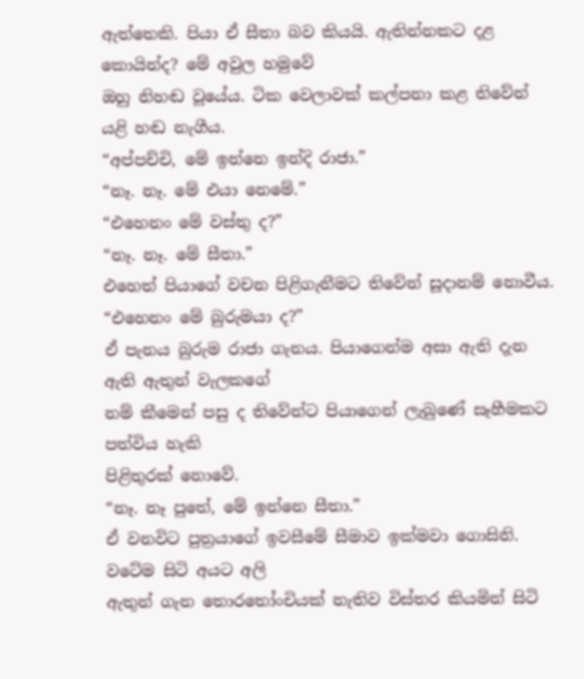ඇත්තෙකි. පියා ඒ සීතා බව කියයි. ඇතින්නකට දළ කොයින්ද? මේ අවුල හමුවේ
ඔහු නිහඬ වූයේය. ටික වෙලාවක් කල්පනා කළ තිවේන් යළි හඬ නැගීය.
“අප්පච්චි, මේ ඉන්නෙ ඉන්දි රාජා.”
“නෑ. නෑ. මේ එයා නෙමේ.”
“එහෙනං මේ වස්තු ද?”
“නෑ. නෑ. මේ සීතා.”
එහෙත් පියාගේ වචන පිළිගැනීමට තිවේන් සූදානම් නොවීය.
“එහෙනං මේ බුරුමයා ද?”
ඒ පැනය බුරුම රාජා ගැනය. පියාගෙන්ම අසා ඇති දැන ඇති ඇතුන් වැලකගේ
නම් කීමෙන් පසු ද තිවේන්ට පියාගෙන් ලැබුණේ සෑහීමකට පත්විය හැකි
පිළිතුරක් නොවේ.
“නෑ. නෑ පුතේ, මේ ඉන්නෙ සීතා.”
ඒ වනවිට පුත්‍රයාගේ ඉවසීමේ සීමාව ඉක්මවා ගොසිනි. වටේම සිටි අයට අලි
ඇතුන් ගැන තොරතෝංචියක් නැතිව විස්තර කියමින් සිටි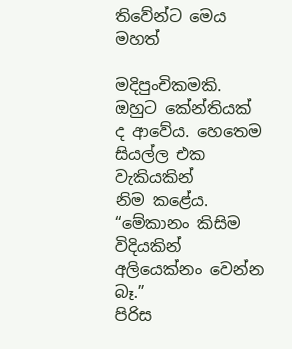තිවේන්ට මෙය මහත්

මදිපුංචිකමකි. ඔහුට කේන්තියක් ද ආවේය. හෙතෙම සියල්ල එක වැකියකින්
නිම කළේය.
“මේකානං කිසිම විදියකින් අලියෙක්නං වෙන්න බෑ.”
පිරිස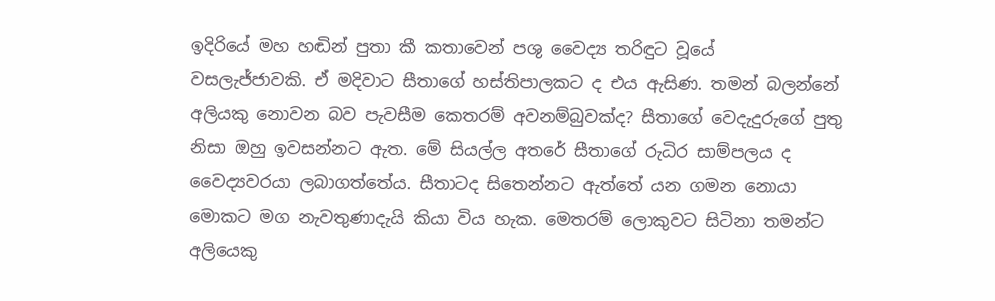ඉදිරියේ මහ හඬින් පුතා කී කතාවෙන් පශු වෛද්‍ය තරිඳුට වූයේ
වසලැජ්ජාවකි. ඒ මදිවාට සීතාගේ හස්තිපාලකට ද එය ඇසිණ. තමන් බලන්නේ
අලියකු නොවන බව පැවසීම කෙතරම් අවනම්බුවක්ද? සීතාගේ වෙදැදුරුගේ පුතු
නිසා ඔහු ඉවසන්නට ඇත. මේ සියල්ල අතරේ සීතාගේ රුධිර සාම්පලය ද
වෛද්‍යවරයා ලබාගත්තේය. සීතාටද සිතෙන්නට ඇත්තේ යන ගමන නොයා
මොකට මග නැවතුණාදැයි කියා විය හැක. මෙතරම් ලොකුවට සිටිනා තමන්ට
අලියෙකු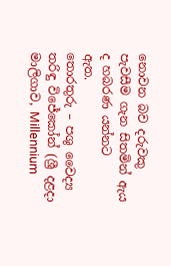නොවන බව දරුවකු පැවසීම ගැන සිතමින් ඇය ද හබරණ යන්නට
ඇත.
තොරතුරු – පශු වෛද්‍ය තරිඳු විජේකෝන් (ශ්‍රී දළදා මාලිගාව, Millennium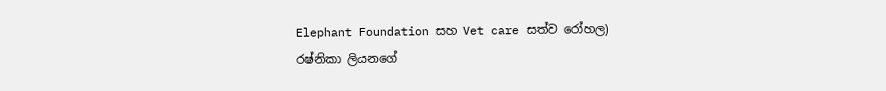Elephant Foundation සහ Vet care සත්ව රෝහල)
රෂ්නිකා ලියනගේ